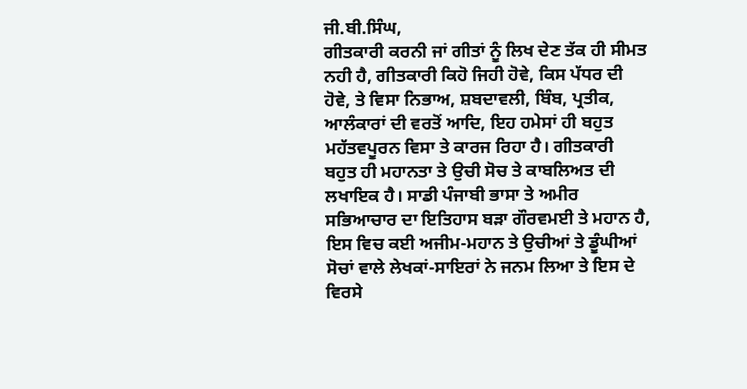ਜੀ.ਬੀ.ਸਿੰਘ,
ਗੀਤਕਾਰੀ ਕਰਨੀ ਜਾਂ ਗੀਤਾਂ ਨੂੰ ਲਿਖ ਦੇਣ ਤੱਕ ਹੀ ਸੀਮਤ ਨਹੀ ਹੈ, ਗੀਤਕਾਰੀ ਕਿਹੋ ਜਿਹੀ ਹੋਵੇ, ਕਿਸ ਪੱਧਰ ਦੀ ਹੋਵੇ, ਤੇ ਵਿਸਾ ਨਿਭਾਅ, ਸ਼ਬਦਾਵਲੀ, ਬਿੰਬ, ਪ੍ਰਤੀਕ, ਆਲੰਕਾਰਾਂ ਦੀ ਵਰਤੋਂ ਆਦਿ, ਇਹ ਹਮੇਸਾਂ ਹੀ ਬਹੁਤ ਮਹੱਤਵਪੂਰਨ ਵਿਸਾ ਤੇ ਕਾਰਜ ਰਿਹਾ ਹੈ। ਗੀਤਕਾਰੀ ਬਹੁਤ ਹੀ ਮਹਾਨਤਾ ਤੇ ਉਚੀ ਸੋਚ ਤੇ ਕਾਬਲਿਅਤ ਦੀ ਲਖਾਇਕ ਹੈ। ਸਾਡੀ ਪੰਜਾਬੀ ਭਾਸਾ ਤੇ ਅਮੀਰ ਸਭਿਆਚਾਰ ਦਾ ਇਤਿਹਾਸ ਬੜਾ ਗੌਰਵਮਈ ਤੇ ਮਹਾਨ ਹੈ, ਇਸ ਵਿਚ ਕਈ ਅਜੀਮ-ਮਹਾਨ ਤੇ ਉਚੀਆਂ ਤੇ ਡੂੰਘੀਆਂ ਸੋਚਾਂ ਵਾਲੇ ਲੇਖਕਾਂ-ਸਾਇਰਾਂ ਨੇ ਜਨਮ ਲਿਆ ਤੇ ਇਸ ਦੇ ਵਿਰਸੇ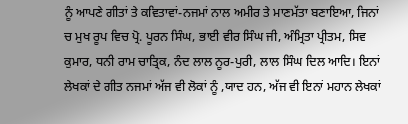ਨੂੰ ਆਪਣੇ ਗੀਤਾਂ ਤੇ ਕਵਿਤਾਵਾਂ-ਨਜਮਾਂ ਨਾਲ ਅਮੀਰ ਤੇ ਮਾਣਮੱਤਾ ਬਣਾਇਆ, ਜਿਨਾਂ ਚ ਮੁਖ ਰੂਪ ਵਿਚ ਪ੍ਰੋ. ਪੂਰਨ ਸਿੰਘ, ਭਾਈ ਵੀਰ ਸਿੰਘ ਜੀ, ਅੰਮ੍ਰਿਤਾ ਪ੍ਰੀਤਮ, ਸਿਵ ਕੁਮਾਰ, ਧਨੀ ਰਾਮ ਚਾਤ੍ਰਿਕ, ਨੰਦ ਲਾਲ ਨੂਰ-ਪੁਰੀ, ਲਾਲ ਸਿੰਘ ਦਿਲ ਆਦਿ। ਇਨਾਂ ਲੇਖਕਾਂ ਦੇ ਗੀਤ ਨਜਮਾਂ ਅੱਜ ਵੀ ਲੋਕਾਂ ਨੂੰ ,ਯਾਦ ਹਨ, ਅੱਜ ਵੀ ਇਨਾਂ ਮਹਾਨ ਲੇਖਕਾਂ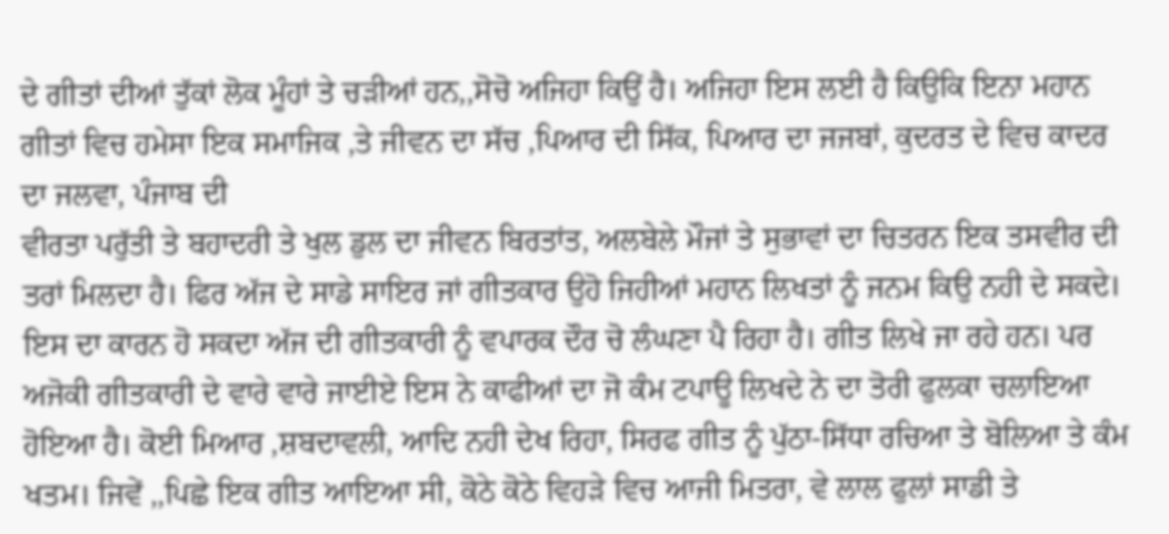ਦੇ ਗੀਤਾਂ ਦੀਆਂ ਤੁੱਕਾਂ ਲੋਕ ਮੂੰਹਾਂ ਤੇ ਚੜੀਆਂ ਹਨ,,ਸੋਚੋ ਅਜਿਹਾ ਕਿਉਂ ਹੈ। ਅਜਿਹਾ ਇਸ ਲਈ ਹੈ ਕਿਉਕਿ ਇਨਾ ਮਹਾਨ ਗੀਤਾਂ ਵਿਚ ਹਮੇਸਾ ਇਕ ਸਮਾਜਿਕ ,ਤੇ ਜੀਵਨ ਦਾ ਸੱਚ ,ਪਿਆਰ ਦੀ ਸਿੱਕ, ਪਿਆਰ ਦਾ ਜਜਬਾਂ, ਕੁਦਰਤ ਦੇ ਵਿਚ ਕਾਦਰ ਦਾ ਜਲਵਾ, ਪੰਜਾਬ ਦੀ
ਵੀਰਤਾ ਪਰੁੱਤੀ ਤੇ ਬਹਾਦਰੀ ਤੇ ਖੁਲ ਡੁਲ ਦਾ ਜੀਵਨ ਬਿਰਤਾਂਤ, ਅਲਬੇਲੇ ਮੌਜਾਂ ਤੇ ਸੁਭਾਵਾਂ ਦਾ ਚਿਤਰਨ ਇਕ ਤਸਵੀਰ ਦੀ ਤਰਾਂ ਮਿਲਦਾ ਹੈ। ਫਿਰ ਅੱਜ ਦੇ ਸਾਡੇ ਸਾਇਰ ਜਾਂ ਗੀਤਕਾਰ ਉਹੋ ਜਿਹੀਆਂ ਮਹਾਨ ਲਿਖਤਾਂ ਨੂੰ ਜਨਮ ਕਿਉ ਨਹੀ ਦੇ ਸਕਦੇ। ਇਸ ਦਾ ਕਾਰਨ ਹੋ ਸਕਦਾ ਅੱਜ ਦੀ ਗੀਤਕਾਰੀ ਨੂੰ ਵਪਾਰਕ ਦੌਰ ਚੋ ਲੰਘਣਾ ਪੈ ਰਿਹਾ ਹੈ। ਗੀਤ ਲਿਖੇ ਜਾ ਰਹੇ ਹਨ। ਪਰ ਅਜੋਕੀ ਗੀਤਕਾਰੀ ਦੇ ਵਾਰੇ ਵਾਰੇ ਜਾਈਏ ਇਸ ਨੇ ਕਾਫੀਆਂ ਦਾ ਜੋ ਕੰਮ ਟਪਾਊ ਲਿਖਦੇ ਨੇ ਦਾ ਤੋਰੀ ਫੁਲਕਾ ਚਲਾਇਆ ਹੋਇਆ ਹੈ। ਕੋਈ ਮਿਆਰ ,ਸ਼ਬਦਾਵਲੀ, ਆਦਿ ਨਹੀ ਦੇਖ ਰਿਹਾ, ਸਿਰਫ ਗੀਤ ਨੂੰ ਪੁੱਠਾ-ਸਿੱਧਾ ਰਚਿਆ ਤੇ ਬੋਲਿਆ ਤੇ ਕੰਮ ਖਤਮ। ਜਿਵੇਂ ,,ਪਿਛੇ ਇਕ ਗੀਤ ਆਇਆ ਸੀ, ਕੋਠੇ ਕੋਠੇ ਵਿਹੜੇ ਵਿਚ ਆਜੀ ਮਿਤਰਾ, ਵੇ ਲਾਲ ਫੁਲਾਂ ਸਾਡੀ ਤੇ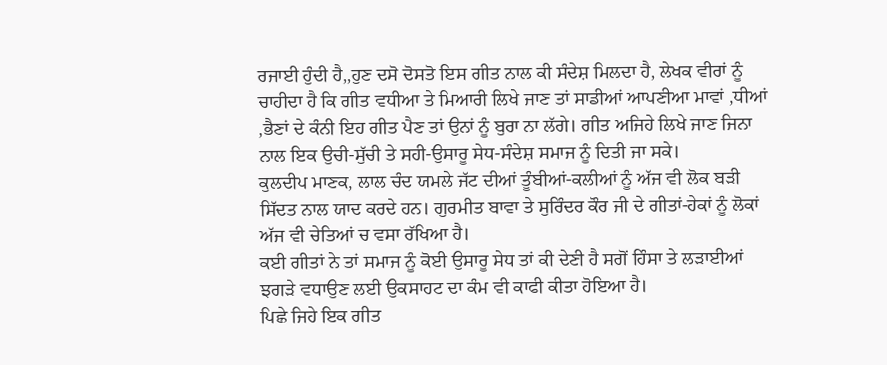ਰਜਾਈ ਹੁੰਦੀ ਹੈ,,ਹੁਣ ਦਸੋ ਦੋਸਤੋ ਇਸ ਗੀਤ ਨਾਲ ਕੀ ਸੰਦੇਸ਼ ਮਿਲਦਾ ਹੈ, ਲੇਖਕ ਵੀਰਾਂ ਨੂੰ ਚਾਹੀਦਾ ਹੈ ਕਿ ਗੀਤ ਵਧੀਆ ਤੇ ਮਿਆਰੀ ਲਿਖੇ ਜਾਣ ਤਾਂ ਸਾਡੀਆਂ ਆਪਣੀਆ ਮਾਵਾਂ ,ਧੀਆਂ ,ਭੈਣਾਂ ਦੇ ਕੰਨੀ ਇਹ ਗੀਤ ਪੈਣ ਤਾਂ ਉਨਾਂ ਨੂੰ ਬੁਰਾ ਨਾ ਲੱਗੇ। ਗੀਤ ਅਜਿਹੇ ਲਿਖੇ ਜਾਣ ਜਿਨਾ ਨਾਲ ਇਕ ਉਚੀ-ਸੁੱਚੀ ਤੇ ਸਹੀ-ਉਸਾਰੂ ਸੇਧ-ਸੰਦੇਸ਼ ਸਮਾਜ ਨੂੰ ਦਿਤੀ ਜਾ ਸਕੇ।
ਕੁਲਦੀਪ ਮਾਣਕ, ਲਾਲ ਚੰਦ ਯਮਲੇ ਜੱਟ ਦੀਆਂ ਤੂੰਬੀਆਂ-ਕਲੀਆਂ ਨੂੰ ਅੱਜ ਵੀ ਲੋਕ ਬੜੀ ਸਿੱਦਤ ਨਾਲ ਯਾਦ ਕਰਦੇ ਹਨ। ਗੁਰਮੀਤ ਬਾਵਾ ਤੇ ਸੁਰਿੰਦਰ ਕੌਰ ਜੀ ਦੇ ਗੀਤਾਂ-ਹੇਕਾਂ ਨੂੰ ਲੋਕਾਂ ਅੱਜ ਵੀ ਚੇਤਿਆਂ ਚ ਵਸਾ ਰੱਖਿਆ ਹੈ।
ਕਈ ਗੀਤਾਂ ਨੇ ਤਾਂ ਸਮਾਜ ਨੂੰ ਕੋਈ ਉਸਾਰੂ ਸੇਧ ਤਾਂ ਕੀ ਦੇਣੀ ਹੈ ਸਗੋਂ ਹਿੰਸਾ ਤੇ ਲੜਾਈਆਂ ਝਗੜੇ ਵਧਾਉਣ ਲਈ ਉਕਸਾਹਟ ਦਾ ਕੰਮ ਵੀ ਕਾਫੀ ਕੀਤਾ ਹੋਇਆ ਹੈ।
ਪਿਛੇ ਜਿਹੇ ਇਕ ਗੀਤ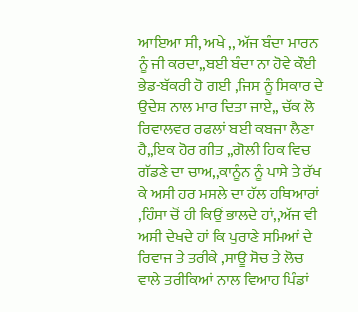ਆਇਆ ਸੀ, ਅਖੇ ,, ਅੱਜ ਬੰਦਾ ਮਾਰਨ ਨੂੰ ਜੀ ਕਰਦਾ,,ਬਈ ਬੰਦਾ ਨਾ ਹੋਵੇ ਕੌਈ ਭੇਡ-ਬੱਕਰੀ ਹੋ ਗਈ ,ਜਿਸ ਨੂੰ ਸਿਕਾਰ ਦੇ ਉਦੇਸ਼ ਨਾਲ ਮਾਰ ਦਿਤਾ ਜਾਏ,, ਚੱਕ ਲੋ ਰਿਵਾਲਵਰ ਰਫਲਾਂ ਬਈ ਕਬਜਾ ਲੈਣਾ ਹੈ,,ਇਕ ਹੋਰ ਗੀਤ ,,ਗੋਲੀ ਹਿਕ ਵਿਚ ਗੱਡਣੇ ਦਾ ਚਾਅ,,ਕਾਨੂੰਨ ਨੂੰ ਪਾਸੇ ਤੇ ਰੱਖ ਕੇ ਅਸੀ ਹਰ ਮਸਲੇ ਦਾ ਹੱਲ ਹਥਿਆਰਾਂ ,ਹਿੰਸਾ ਚੋਂ ਹੀ ਕਿਉਂ ਭਾਲਦੇ ਹਾਂ,,ਅੱਜ ਵੀ ਅਸੀ ਦੇਖਦੇ ਹਾਂ ਕਿ ਪੁਰਾਣੇ ਸਮਿਆਂ ਦੇ ਰਿਵਾਜ ਤੇ ਤਰੀਕੇ ,ਸਾਊ ਸੋਚ ਤੇ ਲੋਚ ਵਾਲੇ ਤਰੀਕਿਆਂ ਨਾਲ ਵਿਆਹ ਪਿੰਡਾਂ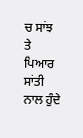ਚ ਸਾਂਝ ਤੇ ਪਿਆਰ ਸਾਂਤੀ ਨਾਲ ਹੁੰਦੇ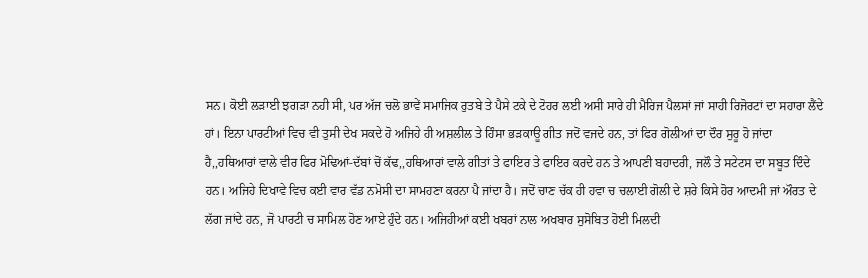ਸਨ। ਕੋਈ ਲੜਾਈ ਝਗੜਾ ਨਹੀ ਸੀ, ਪਰ ਅੱਜ ਚਲੋ ਭਾਵੇਂ ਸਮਾਜਿਕ ਰੁਤਬੇ ਤੇ ਪੈਸੇ ਟਕੇ ਦੇ ਟੋਹਰ ਲਈ ਅਸੀ ਸਾਰੇ ਹੀ ਮੈਰਿਜ ਪੈਲਸਾਂ ਜਾਂ ਸਾਹੀ ਰਿਜੋਰਟਾਂ ਦਾ ਸਹਾਰਾ ਲੈਂਦੇ ਹਾਂ। ਇਨਾ ਪਾਰਟੀਆਂ ਵਿਚ ਵੀ ਤੁਸੀ ਦੇਖ ਸਕਦੇ ਹੋ ਅਜਿਹੇ ਹੀ ਅਸ਼ਲੀਲ ਤੇ ਹਿੰਸਾ ਭੜਕਾਊ ਗੀਤ ਜਦੋਂ ਵਜਦੇ ਹਨ, ਤਾਂ ਫਿਰ ਗੋਲੀਆਂ ਦਾ ਦੌਰ ਸੁਰੂ ਹੋ ਜਾਂਦਾ ਹੈ,,ਹਥਿਆਰਾਂ ਵਾਲੇ ਵੀਰ ਫਿਰ ਮੋਢਿਆਂ-ਦੱਬਾਂ ਚੋਂ ਕੱਢ,,ਹਥਿਆਰਾਂ ਵਾਲੇ ਗੀਤਾਂ ਤੇ ਫਾਇਰ ਤੇ ਫਾਇਰ ਕਰਦੇ ਹਨ ਤੇ ਆਪਣੀ ਬਹਾਦਰੀ, ਜਲੌ ਤੇ ਸਟੇਟਸ ਦਾ ਸਬੂਤ ਦਿੰਦੇ ਹਨ। ਅਜਿਹੇ ਦਿਖਾਵੇ ਵਿਚ ਕਈ ਵਾਰ ਵੱਡ ਨਮੋਸੀ ਦਾ ਸਾਮਹਣਾ ਕਰਨਾ ਪੈ ਜਾਂਦਾ ਹੈ। ਜਦੋਂ ਚਾਣ ਚੱਕ ਹੀ ਹਵਾ ਚ ਚਲਾਈ ਗੋਲੀ ਦੇ ਸ਼ਰੇ ਕਿਸੇ ਹੋਰ ਆਦਮੀ ਜਾਂ ਔਰਤ ਦੇ ਲੱਗ ਜਾਂਦੇ ਹਨ, ਜੋ ਪਾਰਟੀ ਚ ਸਾਮਿਲ ਹੋਣ ਆਏ ਹੁੰਦੇ ਹਨ। ਅਜਿਹੀਆਂ ਕਈ ਖਬਰਾਂ ਨਾਲ ਅਖਬਾਰ ਸੁਸੋਬਿਤ ਹੋਈ ਮਿਲਦੀ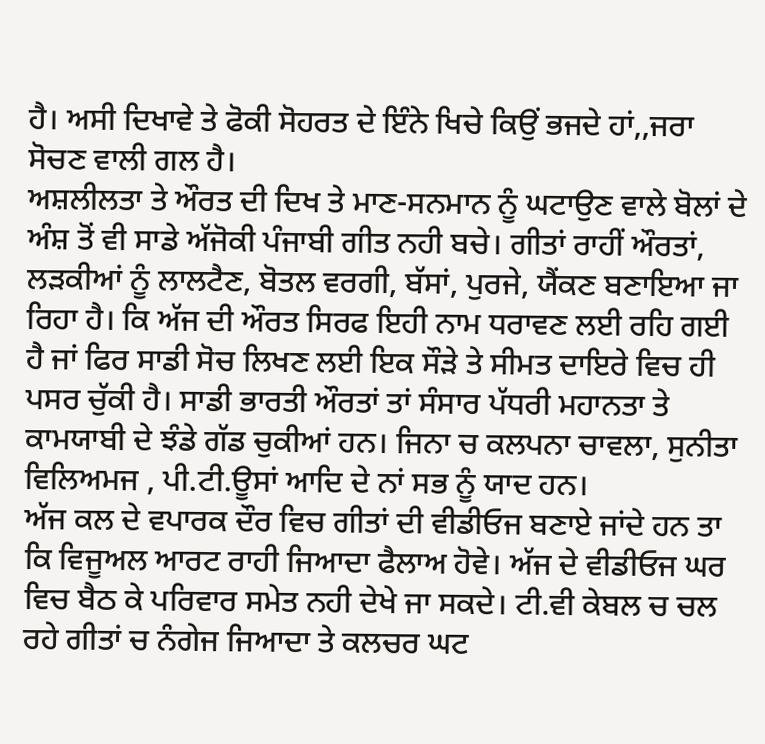ਹੈ। ਅਸੀ ਦਿਖਾਵੇ ਤੇ ਫੋਕੀ ਸੋਹਰਤ ਦੇ ਇੰਨੇ ਖਿਚੇ ਕਿਉਂ ਭਜਦੇ ਹਾਂ,,ਜਰਾ ਸੋਚਣ ਵਾਲੀ ਗਲ ਹੈ।
ਅਸ਼ਲੀਲਤਾ ਤੇ ਔਰਤ ਦੀ ਦਿਖ ਤੇ ਮਾਣ-ਸਨਮਾਨ ਨੂੰ ਘਟਾਉਣ ਵਾਲੇ ਬੋਲਾਂ ਦੇ ਅੰਸ਼ ਤੋਂ ਵੀ ਸਾਡੇ ਅੱਜੋਕੀ ਪੰਜਾਬੀ ਗੀਤ ਨਹੀ ਬਚੇ। ਗੀਤਾਂ ਰਾਹੀਂ ਔਰਤਾਂ, ਲੜਕੀਆਂ ਨੂੰ ਲਾਲਟੈਣ, ਬੋਤਲ ਵਰਗੀ, ਬੱਸਾਂ, ਪੁਰਜੇ, ਯੈਂਕਣ ਬਣਾਇਆ ਜਾ ਰਿਹਾ ਹੈ। ਕਿ ਅੱਜ ਦੀ ਔਰਤ ਸਿਰਫ ਇਹੀ ਨਾਮ ਧਰਾਵਣ ਲਈ ਰਹਿ ਗਈ ਹੈ ਜਾਂ ਫਿਰ ਸਾਡੀ ਸੋਚ ਲਿਖਣ ਲਈ ਇਕ ਸੌੜੇ ਤੇ ਸੀਮਤ ਦਾਇਰੇ ਵਿਚ ਹੀ ਪਸਰ ਚੁੱਕੀ ਹੈ। ਸਾਡੀ ਭਾਰਤੀ ਔਰਤਾਂ ਤਾਂ ਸੰਸਾਰ ਪੱਧਰੀ ਮਹਾਨਤਾ ਤੇ ਕਾਮਯਾਬੀ ਦੇ ਝੰਡੇ ਗੱਡ ਚੁਕੀਆਂ ਹਨ। ਜਿਨਾ ਚ ਕਲਪਨਾ ਚਾਵਲਾ, ਸੁਨੀਤਾ ਵਿਲਿਅਮਜ , ਪੀ.ਟੀ.ਊਸਾਂ ਆਦਿ ਦੇ ਨਾਂ ਸਭ ਨੂੰ ਯਾਦ ਹਨ।
ਅੱਜ ਕਲ ਦੇ ਵਪਾਰਕ ਦੌਰ ਵਿਚ ਗੀਤਾਂ ਦੀ ਵੀਡੀਓਜ ਬਣਾਏ ਜਾਂਦੇ ਹਨ ਤਾ ਕਿ ਵਿਜੂਅਲ ਆਰਟ ਰਾਹੀ ਜਿਆਦਾ ਫੈਲਾਅ ਹੋਵੇ। ਅੱਜ ਦੇ ਵੀਡੀਓਜ ਘਰ ਵਿਚ ਬੈਠ ਕੇ ਪਰਿਵਾਰ ਸਮੇਤ ਨਹੀ ਦੇਖੇ ਜਾ ਸਕਦੇ। ਟੀ.ਵੀ ਕੇਬਲ ਚ ਚਲ ਰਹੇ ਗੀਤਾਂ ਚ ਨੰਗੇਜ ਜਿਆਦਾ ਤੇ ਕਲਚਰ ਘਟ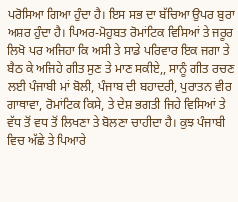ਪਰੋਸਿਆ ਗਿਆ ਹੁੰਦਾ ਹੈ। ਇਸ ਸਭ ਦਾ ਬੱਚਿਆ ਉਪਰ ਬੁਰਾ ਅਸ਼ਰ ਹੁੰਦਾ ਹੈ। ਪਿਅਰ-ਮੋਹੁਬਤ ਰੋਮਾਂਟਿਕ ਵਿਸਿਆਂ ਤੇ ਜਰੂਰ ਲਿਖੋ ਪਰ ਅਜਿਹਾ ਕਿ ਅਸੀ ਤੇ ਸਾਡੇ ਪਰਿਵਾਰ ਇਕ ਜਗਾ ਤੇ ਬੈਠ ਕੇ ਅਜਿਹੇ ਗੀਤ ਸੁਣ ਤੇ ਮਾਣ ਸਕੀਏ,, ਸਾਨੂੰ ਗੀਤ ਰਚਣ ਲਈ ਪੰਜਾਬੀ ਮਾਂ ਬੋਲੀ, ਪੰਜਾਬ ਦੀ ਬਹਾਦਰੀ, ਪੁਰਾਤਨ ਵੀਰ ਗਾਥਾਵਾ, ਰੋਮਾਂਟਿਕ ਕਿਸੇ, ਤੇ ਦੇਸ਼ ਭਗਤੀ ਜਿਹੇ ਵਿਸਿਆਂ ਤੇ ਵੱਧ ਤੋਂ ਵਧ ਤੋਂ ਲਿਖਣਾ ਤੇ ਬੋਲਣਾ ਚਾਹੀਦਾ ਹੈ। ਕੁਝ ਪੰਜਾਬੀ ਵਿਚ ਅੱਛੇ ਤੇ ਪਿਆਰੇ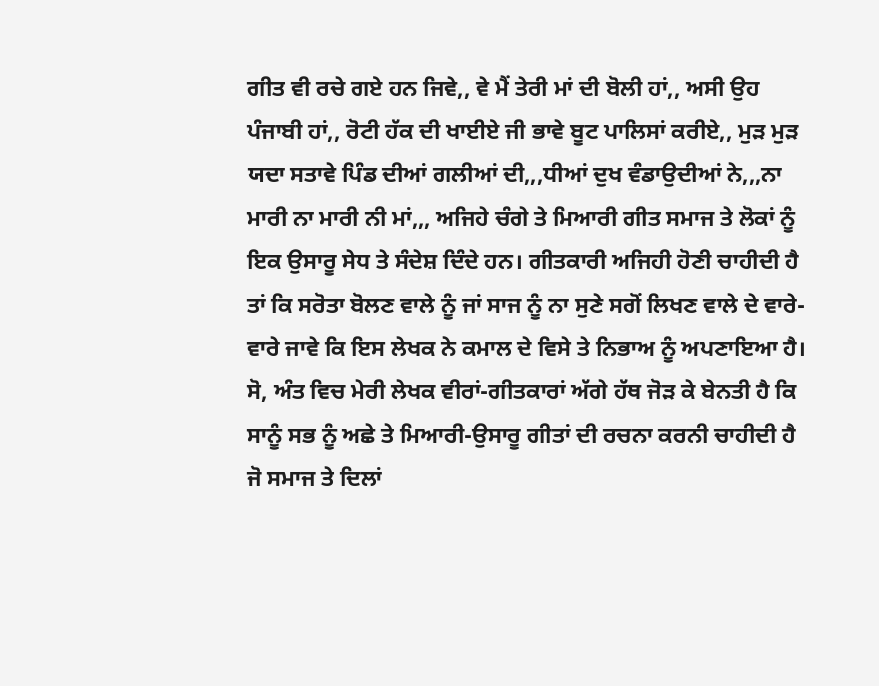ਗੀਤ ਵੀ ਰਚੇ ਗਏ ਹਨ ਜਿਵੇ,, ਵੇ ਮੈਂ ਤੇਰੀ ਮਾਂ ਦੀ ਬੋਲੀ ਹਾਂ,, ਅਸੀ ਉਹ ਪੰਜਾਬੀ ਹਾਂ,, ਰੋਟੀ ਹੱਕ ਦੀ ਖਾਈਏ ਜੀ ਭਾਵੇ ਬੂਟ ਪਾਲਿਸਾਂ ਕਰੀਏ,, ਮੁੜ ਮੁੜ ਯਦਾ ਸਤਾਵੇ ਪਿੰਡ ਦੀਆਂ ਗਲੀਆਂ ਦੀ,,,ਧੀਆਂ ਦੁਖ ਵੰਡਾਉਦੀਆਂ ਨੇ,,,ਨਾ ਮਾਰੀ ਨਾ ਮਾਰੀ ਨੀ ਮਾਂ,,, ਅਜਿਹੇ ਚੰਗੇ ਤੇ ਮਿਆਰੀ ਗੀਤ ਸਮਾਜ ਤੇ ਲੋਕਾਂ ਨੂੰ ਇਕ ਉਸਾਰੂ ਸੇਧ ਤੇ ਸੰਦੇਸ਼ ਦਿੰਦੇ ਹਨ। ਗੀਤਕਾਰੀ ਅਜਿਹੀ ਹੋਣੀ ਚਾਹੀਦੀ ਹੈ ਤਾਂ ਕਿ ਸਰੋਤਾ ਬੋਲਣ ਵਾਲੇ ਨੂੰ ਜਾਂ ਸਾਜ ਨੂੰ ਨਾ ਸੁਣੇ ਸਗੋਂ ਲਿਖਣ ਵਾਲੇ ਦੇ ਵਾਰੇ-ਵਾਰੇ ਜਾਵੇ ਕਿ ਇਸ ਲੇਖਕ ਨੇ ਕਮਾਲ ਦੇ ਵਿਸੇ ਤੇ ਨਿਭਾਅ ਨੂੰ ਅਪਣਾਇਆ ਹੈ।
ਸੋ, ਅੰਤ ਵਿਚ ਮੇਰੀ ਲੇਖਕ ਵੀਰਾਂ-ਗੀਤਕਾਰਾਂ ਅੱਗੇ ਹੱਥ ਜੋੜ ਕੇ ਬੇਨਤੀ ਹੈ ਕਿ ਸਾਨੂੰ ਸਭ ਨੂੰ ਅਛੇ ਤੇ ਮਿਆਰੀ-ਉਸਾਰੂ ਗੀਤਾਂ ਦੀ ਰਚਨਾ ਕਰਨੀ ਚਾਹੀਦੀ ਹੈ ਜੋ ਸਮਾਜ ਤੇ ਦਿਲਾਂ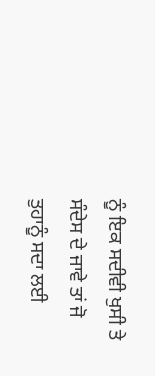ਨੂੰ ਇਕ ਸਦੀਵੀ ਖੁਸੀ ਤੇ ਸੰਦੇਸ ਦੇ ਜਾਵੇ ਤਾਂ ਜੋ ਤੁਹਾਨੂੰ ਸਦਾ ਲਈ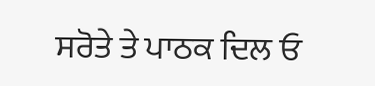ਸਰੋਤੇ ਤੇ ਪਾਠਕ ਦਿਲ ਓ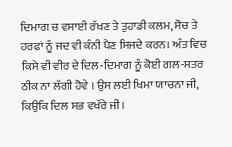ਦਿਮਾਗ ਚ ਵਸਾਈ ਰੱਖਣ ਤੇ ਤੁਹਾਡੀ ਕਲਮ, ਸੋਚ ਤੇ ਹਰਫਾਂ ਨੂੰ ਜਦ ਵੀ ਕੰਨੀ ਪੈਣ ਸਿਜਦੇ ਕਰਨ। ਅੰਤ ਵਿਚ ਕਿਸੇ ਵੀ ਵੀਰ ਦੇ ਦਿਲ-ਦਿਮਾਗ ਨੂੰ ਕੋਈ ਗਲ-ਸਤਰ ਠੀਕ ਨਾ ਲੱਗੀ ਹੋਵੇ । ਉਸ ਲਈ ਖਿਮਾ ਯਾਚਨਾ ਜੀ, ਕਿਉਕਿ ਦਿਲ ਸਭ ਵਖੱਰੇ ਜੀ।